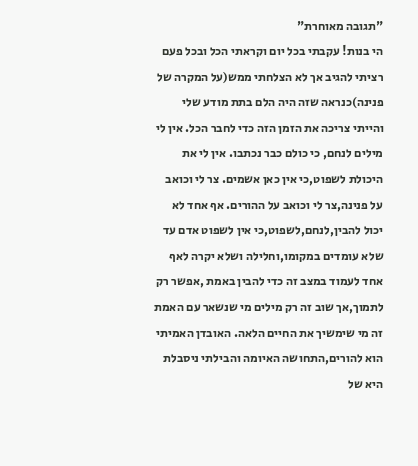"תגובה מאוחרת"
הי בנות! עקבתי בכל יום וקראתי הכל ובכל פעם רציתי להגיב אך לא הצלחתי ממש(על המקרה של פנינה)כנראה שזה היה הלם בתת מודע שלי והייתי צריכה את הזמן הזה כדי לחבר הכל. אין לי מילים לנחם, כי כולם כבר נכתבו. אין לי את היכולת לשפוט,כי אין כאן אשמים. צר לי וכואב על פנינה,צר לי וכואב על ההורים. אף אחד לא יכול להבין,לנחם,לשפוט,כי אין לשפוט אדם עד שלא עומדים במקומו,וחלילה ושלא יקרה לאף אחד לעמוד במצב זה כדי להבין באמת ,אפשר רק לתמוך,אך שוב זה רק מילים מי שנשאר עם האמת זה מי שימשיך את החיים הלאה. האובדן האמיתי הוא להורים,התחושה האיומה והבילתי ניסבלת היא של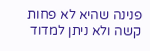פנינה שהיא לא פחות קשה ולא ניתן למדוד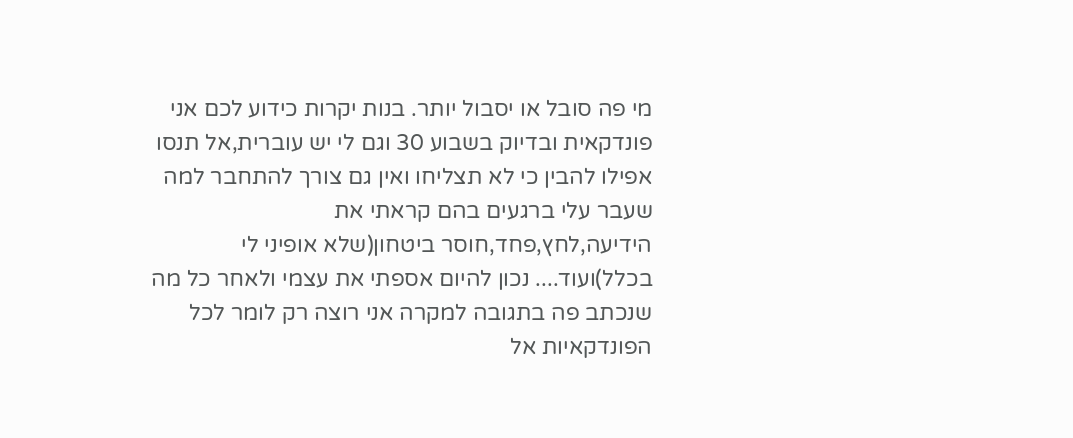מי פה סובל או יסבול יותר. בנות יקרות כידוע לכם אני פונדקאית ובדיוק בשבוע 30 וגם לי יש עוברית,אל תנסו אפילו להבין כי לא תצליחו ואין גם צורך להתחבר למה שעבר עלי ברגעים בהם קראתי את הידיעה,לחץ,פחד,חוסר ביטחון(שלא אופיני לי בכלל)ועוד.... נכון להיום אספתי את עצמי ולאחר כל מה שנכתב פה בתגובה למקרה אני רוצה רק לומר לכל הפונדקאיות אל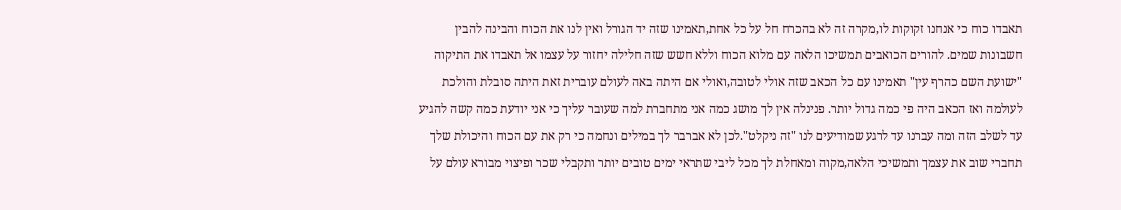תאבדו כוח כי אנחנו זקוקות לו,מקרה זה לא בהכרח חל על כל אחת,תאמינו שזה יד הגורל ואין לנו את הכוח והבינה להבין חשבונות שמים. להורים הכואבים תמשיכו הלאה עם מלוא הכוח וללא חשש שזה חלילה יחזור על עצמו אל תאבדו את התיקוה "ישועת השם כהרף עין" תאמינו עם כל הכאב שזה אולי לטובה,ואולי אם היתה באה לעולם עוברית זאת היתה סובלת והולכת לעולמה ואז הכאב היה פי כמה גדול יותר. פנינלה אין לך מושג כמה אני מתחברת למה שעובר עליך כי אני יודעת כמה קשה להגיע עד לשלב הזה ומה עברנו עד לרגע שמודיעים לנו "זה ניקלט".לכן לא אברבר לך במילים ונחמה כי רק את עם הכוח והיכולת שלך תחברי שוב את עצמך ותמשיכי הלאה,מקוה ומאחלת לך מכל ליבי שתראי ימים טובים יותר ותקבלי שכר ופיצוי מבורא עולם על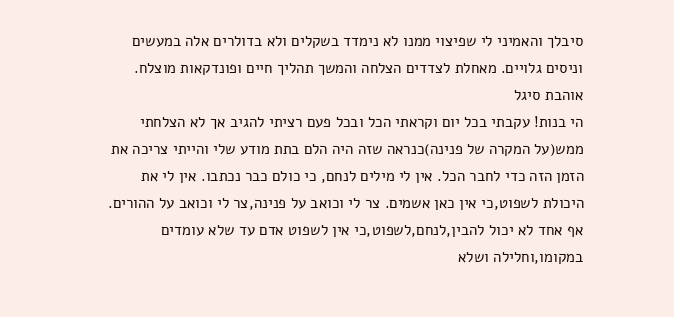סיבלך והאמיני לי שפיצוי ממנו לא נימדד בשקלים ולא בדולרים אלה במעשים וניסים גלויים. מאחלת לצדדים הצלחה והמשך תהליך חיים ופונדקאות מוצלח. אוהבת סיגל
הי בנות! עקבתי בכל יום וקראתי הכל ובכל פעם רציתי להגיב אך לא הצלחתי ממש(על המקרה של פנינה)כנראה שזה היה הלם בתת מודע שלי והייתי צריכה את הזמן הזה כדי לחבר הכל. אין לי מילים לנחם, כי כולם כבר נכתבו. אין לי את היכולת לשפוט,כי אין כאן אשמים. צר לי וכואב על פנינה,צר לי וכואב על ההורים. אף אחד לא יכול להבין,לנחם,לשפוט,כי אין לשפוט אדם עד שלא עומדים במקומו,וחלילה ושלא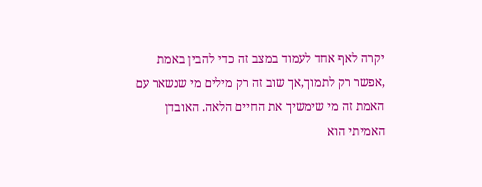יקרה לאף אחד לעמוד במצב זה כדי להבין באמת ,אפשר רק לתמוך,אך שוב זה רק מילים מי שנשאר עם האמת זה מי שימשיך את החיים הלאה. האובדן האמיתי הוא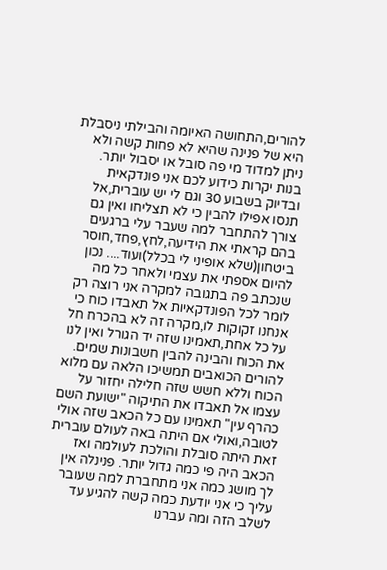להורים,התחושה האיומה והבילתי ניסבלת היא של פנינה שהיא לא פחות קשה ולא ניתן למדוד מי פה סובל או יסבול יותר. בנות יקרות כידוע לכם אני פונדקאית ובדיוק בשבוע 30 וגם לי יש עוברית,אל תנסו אפילו להבין כי לא תצליחו ואין גם צורך להתחבר למה שעבר עלי ברגעים בהם קראתי את הידיעה,לחץ,פחד,חוסר ביטחון(שלא אופיני לי בכלל)ועוד.... נכון להיום אספתי את עצמי ולאחר כל מה שנכתב פה בתגובה למקרה אני רוצה רק לומר לכל הפונדקאיות אל תאבדו כוח כי אנחנו זקוקות לו,מקרה זה לא בהכרח חל על כל אחת,תאמינו שזה יד הגורל ואין לנו את הכוח והבינה להבין חשבונות שמים. להורים הכואבים תמשיכו הלאה עם מלוא הכוח וללא חשש שזה חלילה יחזור על עצמו אל תאבדו את התיקוה "ישועת השם כהרף עין" תאמינו עם כל הכאב שזה אולי לטובה,ואולי אם היתה באה לעולם עוברית זאת היתה סובלת והולכת לעולמה ואז הכאב היה פי כמה גדול יותר. פנינלה אין לך מושג כמה אני מתחברת למה שעובר עליך כי אני יודעת כמה קשה להגיע עד לשלב הזה ומה עברנו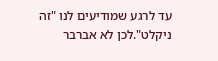עד לרגע שמודיעים לנו "זה ניקלט".לכן לא אברבר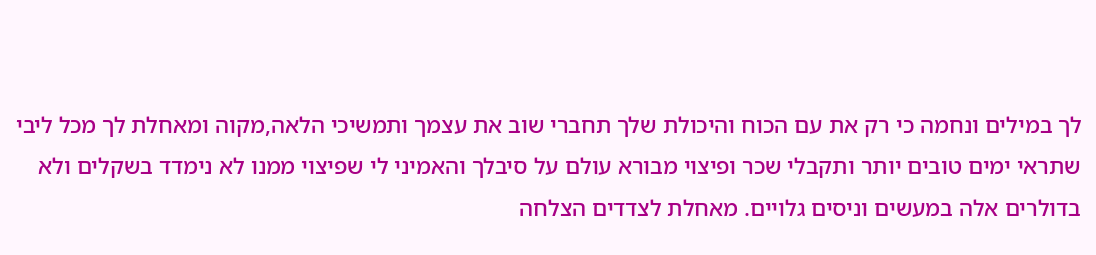לך במילים ונחמה כי רק את עם הכוח והיכולת שלך תחברי שוב את עצמך ותמשיכי הלאה,מקוה ומאחלת לך מכל ליבי שתראי ימים טובים יותר ותקבלי שכר ופיצוי מבורא עולם על סיבלך והאמיני לי שפיצוי ממנו לא נימדד בשקלים ולא בדולרים אלה במעשים וניסים גלויים. מאחלת לצדדים הצלחה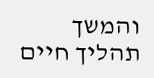והמשך תהליך חיים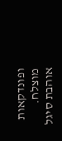ופונדקאות מוצלח. אוהבת סיגל